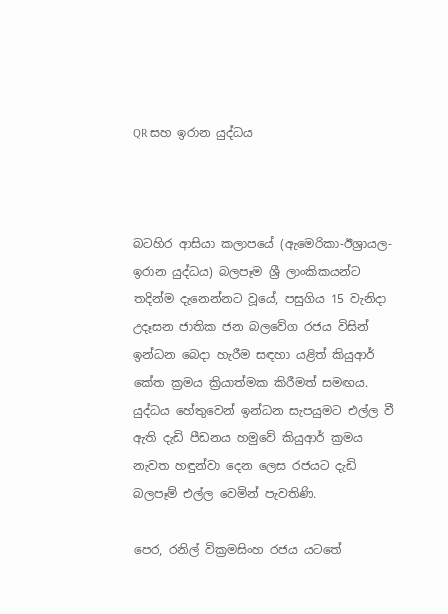QR සහ ඉරාන යුද්ධය



බටහිර ආසියා කලාපයේ (ඇමෙරිකා-ඊශ්‍රායල-ඉරාන යුද්ධය) බලපෑම ශ්‍රී ලාංකිකයන්ට තදින්ම දැනෙන්නට වූයේ, පසුගිය 15 වැනිදා උදෑසන ජාතික ජන බලවේග රජය විසින් ඉන්ධන බෙදා හැරීම සඳහා යළිත් කියුආර් කේත ක්‍රමය ක්‍රියාත්මක කිරීමත් සමඟය. යුද්ධය හේතුවෙන් ඉන්ධන සැපයුමට එල්ල වී ඇති දැඩි පීඩනය හමුවේ කියුආර් ක්‍රමය නැවත හඳුන්වා දෙන ලෙස රජයට දැඩි බලපෑම් එල්ල වෙමින් පැවතිණි.

පෙර, රනිල් වික්‍රමසිංහ රජය යටතේ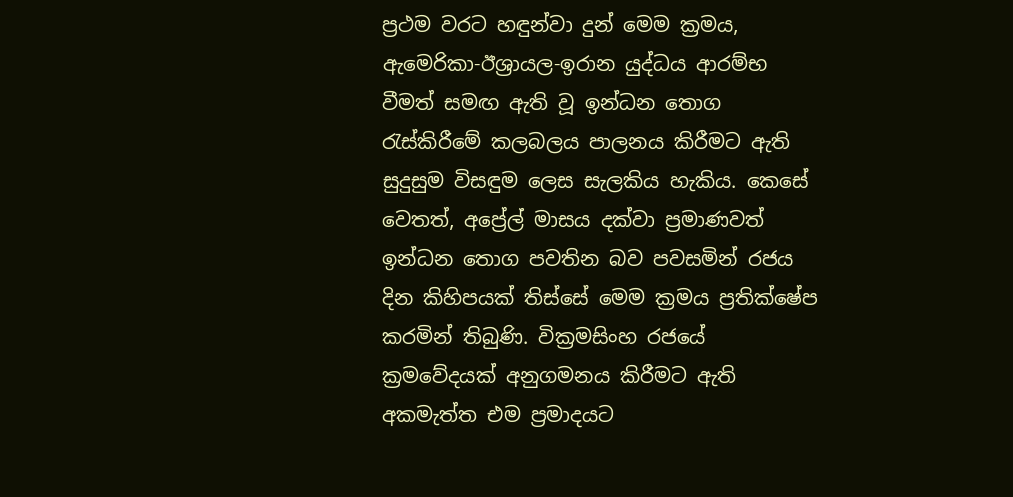ප්‍රථම වරට හඳුන්වා දුන් මෙම ක්‍රමය, ඇමෙරිකා-ඊශ්‍රායල-ඉරාන යුද්ධය ආරම්භ වීමත් සමඟ ඇති වූ ඉන්ධන තොග රැස්කිරීමේ කලබලය පාලනය කිරීමට ඇති සුදුසුම විසඳුම ලෙස සැලකිය හැකිය. කෙසේ වෙතත්, අප්‍රේල් මාසය දක්වා ප්‍රමාණවත් ඉන්ධන තොග පවතින බව පවසමින් රජය දින කිහිපයක් තිස්සේ මෙම ක්‍රමය ප්‍රතික්ෂේප කරමින් තිබුණි. වික්‍රමසිංහ රජයේ ක්‍රමවේදයක් අනුගමනය කිරීමට ඇති අකමැත්ත එම ප්‍රමාදයට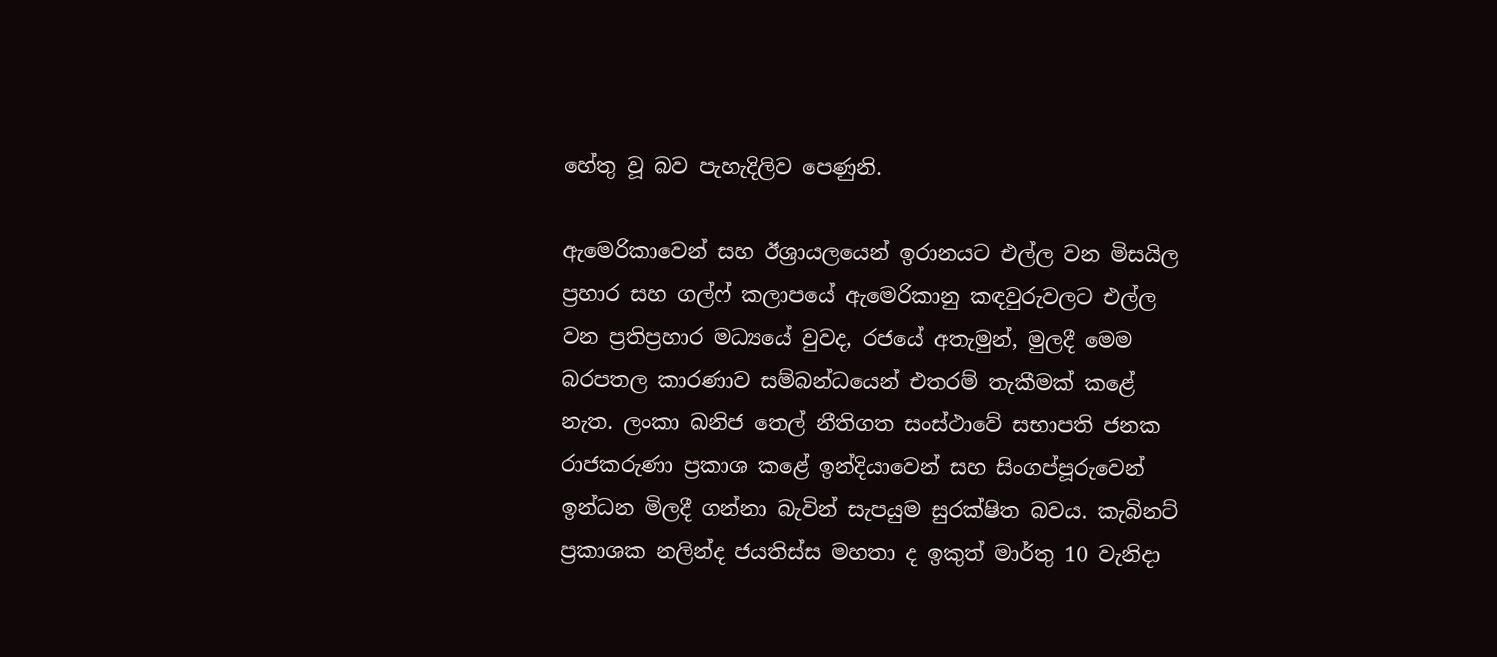හේතු වූ බව පැහැදිලිව පෙණුනි.

ඇමෙරිකාවෙන් සහ ඊශ්‍රායලයෙන් ඉරානයට එල්ල වන මිසයිල ප්‍රහාර සහ ගල්ෆ් කලාපයේ ඇමෙරිකානු කඳවුරුවලට එල්ල වන ප්‍රතිප්‍රහාර මධ්‍යයේ වුවද, රජයේ අතැමුන්, මුලදී මෙම බරපතල කාරණාව සම්බන්ධයෙන් එතරම් තැකීමක් කළේ නැත. ලංකා ඛනිජ තෙල් නීතිගත සංස්ථාවේ සභාපති ජනක රාජකරුණා ප්‍රකාශ කළේ ඉන්දියාවෙන් සහ සිංගප්පූරුවෙන් ඉන්ධන මිලදී ගන්නා බැවින් සැපයුම සුරක්ෂිත බවය. කැබිනට් ප්‍රකාශක නලින්ද ජයතිස්ස මහතා ද ඉකුත් මාර්තු 10 වැනිදා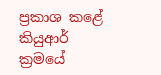ප්‍රකාශ කළේ කියුආර් ක්‍රමයේ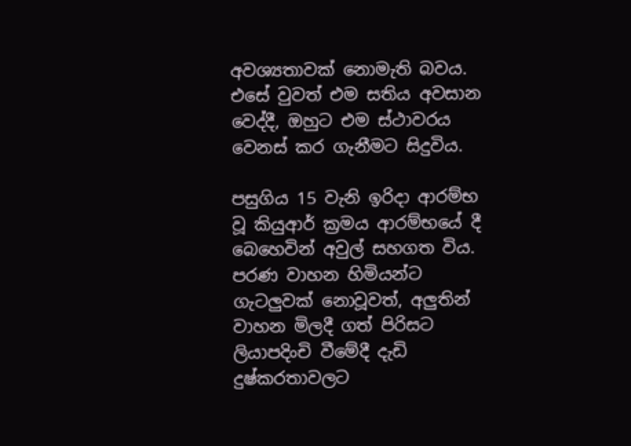අවශ්‍යතාවක් නොමැති බවය. එසේ වුවත් එම සතිය අවසාන වෙද්දී, ඔහුට එම ස්ථාවරය වෙනස් කර ගැනීමට සිදුවිය.

පසුගිය 15 වැනි ඉරිදා ආරම්භ වූ කියුආර් ක්‍රමය ආරම්භයේ දී බෙහෙවින් අවුල් සහගත විය. පරණ වාහන හිමියන්ට ගැටලුවක් නොවූවත්, අලුතින් වාහන මිලදී ගත් පිරිසට ලියාපදිංචි වීමේදී දැඩි දුෂ්කරතාවලට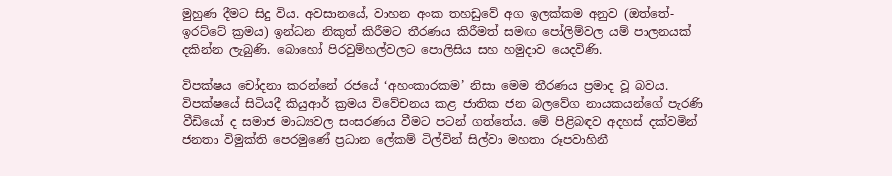මුහුණ දීමට සිදු විය. අවසානයේ, වාහන අංක තහඩුවේ අග ඉලක්කම අනුව (ඔත්තේ-ඉරට්ටේ ක්‍රමය) ඉන්ධන නිකුත් කිරීමට තීරණය කිරීමත් සමඟ පෝලිම්වල යම් පාලනයක් දකින්න ලැබුණි. බොහෝ පිරවුම්හල්වලට පොලිසිය සහ හමුදාව යෙදවිණි.

විපක්ෂය චෝදනා කරන්නේ රජයේ ‘අහංකාරකම’ නිසා මෙම තීරණය ප්‍රමාද වූ බවය. විපක්ෂයේ සිටියදී කියුආර් ක්‍රමය විවේචනය කළ ජාතික ජන බලවේග නායකයන්ගේ පැරණි වීඩියෝ ද සමාජ මාධ්‍යවල සංසරණය වීමට පටන් ගත්තේය. මේ පිළිබඳව අදහස් දක්වමින් ජනතා විමුක්ති පෙරමුණේ ප්‍රධාන ලේකම් ටිල්වින් සිල්වා මහතා රූපවාහිනී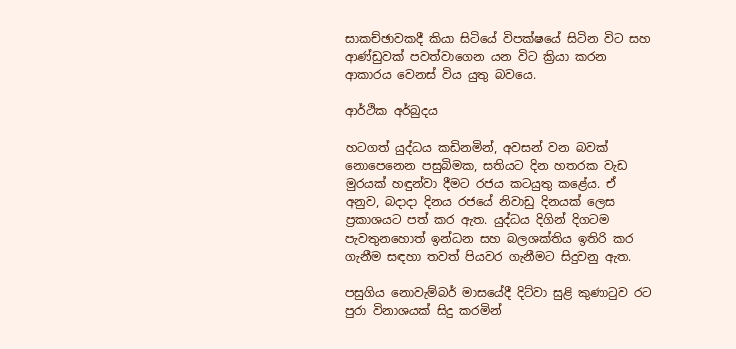සාකච්ඡාවකදී කියා සිටියේ විපක්ෂයේ සිටින විට සහ ආණ්ඩුවක් පවත්වාගෙන යන විට ක්‍රියා කරන ආකාරය වෙනස් විය යුතු බවයෙ.

ආර්ථික අර්බුදය

හටගත් යුද්ධය කඩිනමින්, අවසන් වන බවක් නොපෙනෙන පසුබිමක, සතියට දින හතරක වැඩ මුරයක් හඳුන්වා දීමට රජය කටයුතු කළේය. ඒ අනුව, බදාදා දිනය රජයේ නිවාඩු දිනයක් ලෙස ප්‍රකාශයට පත් කර ඇත. යුද්ධය දිගින් දිගටම පැවතුනහොත් ඉන්ධන සහ බලශක්තිය ඉතිරි කර ගැනීම සඳහා තවත් පියවර ගැනීමට සිදුවනු ඇත.

පසුගිය නොවැම්බර් මාසයේදී දිට්වා සුළි කුණාටුව රට පුරා විනාශයක් සිදු කරමින්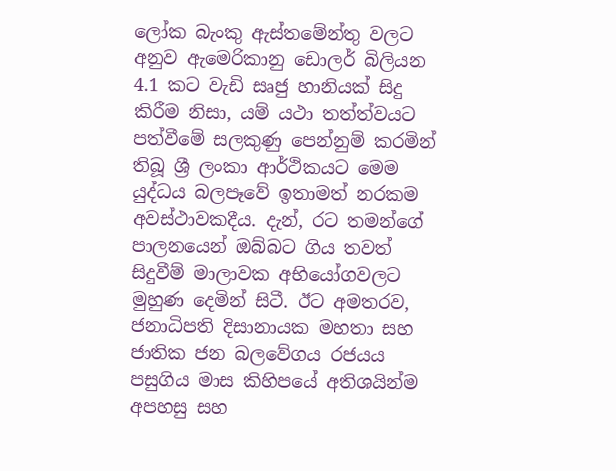ලෝක බැංකු ඇස්තමේන්තු වලට අනුව ඇමෙරිකානු ඩොලර් බිලියන 4.1 කට වැඩි සෘජු හානියක් සිදු කිරීම නිසා, යම් යථා තත්ත්වයට පත්වීමේ සලකුණු පෙන්නුම් කරමින් තිබූ ශ්‍රී ලංකා ආර්ථිකයට මෙම යුද්ධය බලපෑවේ ඉතාමත් නරකම අවස්ථාවකදීය. දැන්, රට තමන්ගේ පාලනයෙන් ඔබ්බට ගිය තවත් සිදුවීම් මාලාවක අභියෝගවලට මුහුණ දෙමින් සිටී. ඊට අමතරව, ජනාධිපති දිසානායක මහතා සහ ජාතික ජන බලවේගය රජයය පසුගිය මාස කිහිපයේ අතිශයින්ම අපහසු සහ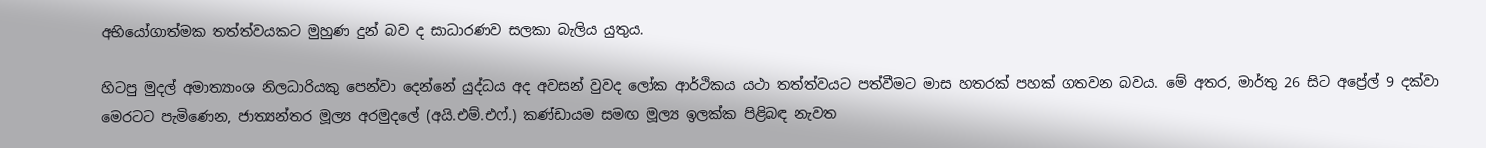අභියෝගාත්මක තත්ත්වයකට මුහුණ දුන් බව ද සාධාරණව සලකා බැලිය යුතුය.

හිටපු මුදල් අමාත්‍යාංශ නිලධාරියකු පෙන්වා දෙන්නේ යුද්ධය අද අවසන් වුවද ලෝක ආර්ථිකය යථා තත්ත්වයට පත්වීමට මාස හතරක් පහක් ගතවන බවය. මේ අතර, මාර්තු 26 සිට අප්‍රේල් 9 දක්වා මෙරටට පැමිණෙන, ජාත්‍යන්තර මූල්‍ය අරමුදලේ (අයි.එම්.එෆ්.) කණ්ඩායම සමඟ මූල්‍ය ඉලක්ක පිළිබඳ නැවත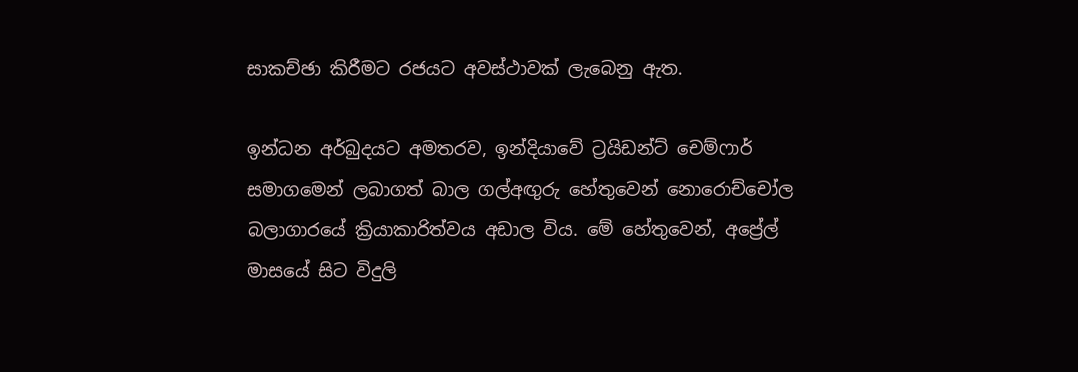සාකච්ඡා කිරීමට රජයට අවස්ථාවක් ලැබෙනු ඇත.

ඉන්ධන අර්බුදයට අමතරව, ඉන්දියාවේ ට්‍රයිඩන්ට් චෙම්ෆාර් සමාගමෙන් ලබාගත් බාල ගල්අඟුරු හේතුවෙන් නොරොච්චෝල බලාගාරයේ ක්‍රියාකාරිත්වය අඩාල විය. මේ හේතුවෙන්, අප්‍රේල් මාසයේ සිට විදුලි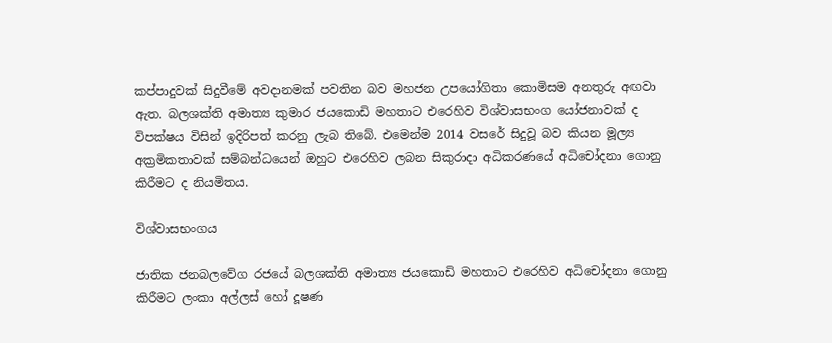කප්පාදුවක් සිදුවීමේ අවදානමක් පවතින බව මහජන උපයෝගිතා කොමිසම අනතුරු අඟවා ඇත. බලශක්ති අමාත්‍ය කුමාර ජයකොඩි මහතාට එරෙහිව විශ්වාසභංග යෝජනාවක් ද විපක්ෂය විසින් ඉදිරිපත් කරනු ලැබ තිබේ. එමෙන්ම 2014 වසරේ සිදුවූ බව කියන මූල්‍ය අක්‍රමිකතාවක් සම්බන්ධයෙන් ඔහුට එරෙහිව ලබන සිකුරාදා අධිකරණයේ අධිචෝදනා ගොනු කිරීමට ද නියමිතය.

විශ්වාසභංගය

ජාතික ජනබලවේග රජයේ බලශක්ති අමාත්‍ය ජයකොඩි මහතාට එරෙහිව අධිචෝදනා ගොනු කිරීමට ලංකා අල්ලස් හෝ දූෂණ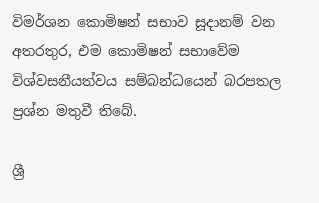විමර්ශන කොමිෂන් සභාව සූදානම් වන අතරතුර, එම කොමිෂන් සභාවේම විශ්වසනීයත්වය සම්බන්ධයෙන් බරපතල ප්‍රශ්න මතුවී තිබේ.

ශ්‍රී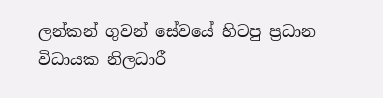ලන්කන් ගුවන් සේවයේ හිටපු ප්‍රධාන විධායක නිලධාරී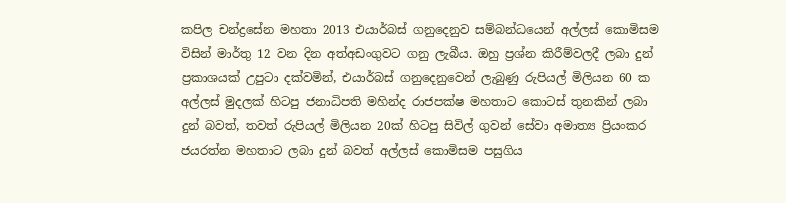කපිල චන්ද්‍රසේන මහතා 2013 එයාර්බස් ගනුදෙනුව සම්බන්ධයෙන් අල්ලස් කොමිසම විසින් මාර්තු 12 වන දින අත්අඩංගුවට ගනු ලැබීය. ඔහු ප්‍රශ්න කිරීම්වලදී ලබා දුන් ප්‍රකාශයක් උපුටා දක්වමින්, එයාර්බස් ගනුදෙනුවෙන් ලැබුණු රුපියල් මිලියන 60 ක අල්ලස් මුදලක් හිටපු ජනාධිපති මහින්ද රාජපක්ෂ මහතාට කොටස් තුනකින් ලබා දුන් බවත්, තවත් රුපියල් මිලියන 20ක් හිටපු සිවිල් ගුවන් සේවා අමාත්‍ය ප්‍රියංකර ජයරත්න මහතාට ලබා දුන් බවත් අල්ලස් කොමිසම පසුගිය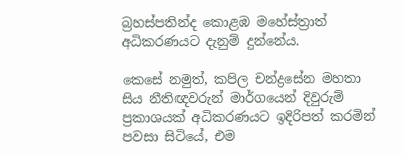බ්‍රහස්පතින්ද කොළඹ මහේස්ත්‍රාත් අධිකරණයට දැනුම් දුන්නේය.

කෙසේ නමුත්, කපිල චන්ද්‍රසේන මහතා සිය නීතිඥවරුන් මාර්ගයෙන් දිවුරුම් ප්‍රකාශයක් අධිකරණයට ඉදිරිපත් කරමින් පවසා සිටියේ, එම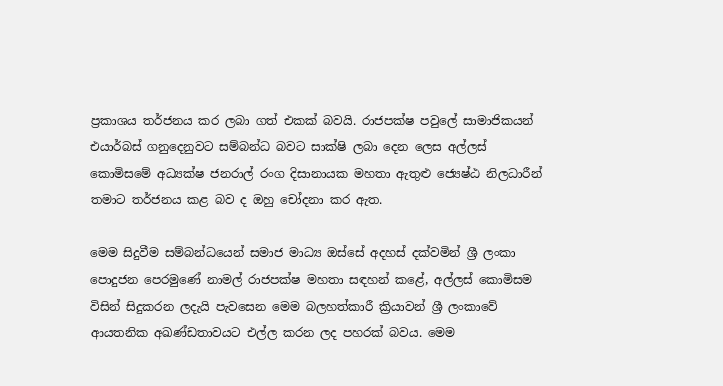ප්‍රකාශය තර්ජනය කර ලබා ගත් එකක් බවයි. රාජපක්ෂ පවුලේ සාමාජිකයන් එයාර්බස් ගනුදෙනුවට සම්බන්ධ බවට සාක්ෂි ලබා දෙන ලෙස අල්ලස් කොමිසමේ අධ්‍යක්ෂ ජනරාල් රංග දිසානායක මහතා ඇතුළු ජ්‍යෙෂ්ඨ නිලධාරීන් තමාට තර්ජනය කළ බව ද ඔහු චෝදනා කර ඇත.

මෙම සිදුවීම සම්බන්ධයෙන් සමාජ මාධ්‍ය ඔස්සේ අදහස් දක්වමින් ශ්‍රී ලංකා පොදුජන පෙරමුණේ නාමල් රාජපක්ෂ මහතා සඳහන් කළේ, අල්ලස් කොමිසම විසින් සිදුකරන ලදැයි පැවසෙන මෙම බලහත්කාරී ක්‍රියාවන් ශ්‍රී ලංකාවේ ආයතනික අඛණ්ඩතාවයට එල්ල කරන ලද පහරක් බවය. මෙම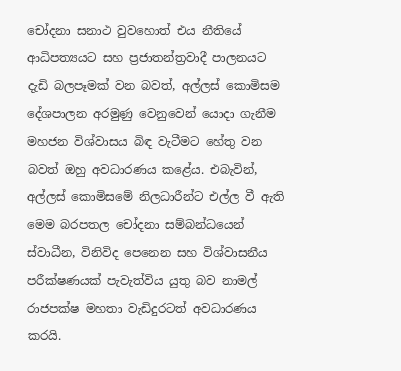චෝදනා සනාථ වුවහොත් එය නීතියේ ආධිපත්‍යයට සහ ප්‍රජාතන්ත්‍රවාදී පාලනයට දැඩි බලපෑමක් වන බවත්, අල්ලස් කොමිසම දේශපාලන අරමුණු වෙනුවෙන් යොදා ගැනීම මහජන විශ්වාසය බිඳ වැටීමට හේතු වන බවත් ඔහු අවධාරණය කළේය. එබැවින්, අල්ලස් කොමිසමේ නිලධාරීන්ට එල්ල වී ඇති මෙම බරපතල චෝදනා සම්බන්ධයෙන් ස්වාධීන, විනිවිද පෙනෙන සහ විශ්වාසනීය පරීක්ෂණයක් පැවැත්විය යුතු බව නාමල් රාජපක්ෂ මහතා වැඩිදුරටත් අවධාරණය කරයි.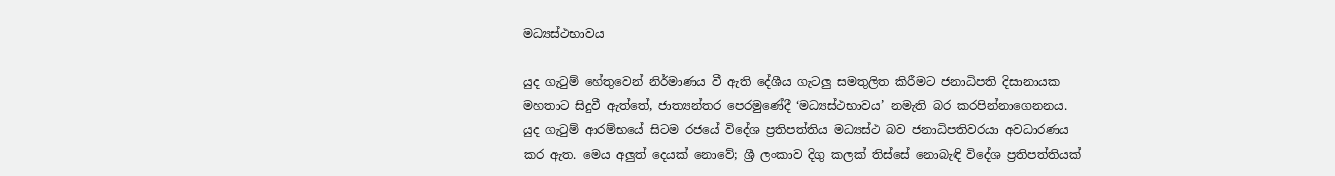මධ්‍යස්ථභාවය

යුද ගැටුම් හේතුවෙන් නිර්මාණය වී ඇති දේශීය ගැටලු සමතුලිත කිරීමට ජනාධිපති දිසානායක මහතාට සිදුවී ඇත්තේ, ජාත්‍යන්තර පෙරමුණේදී ‘මධ්‍යස්ථභාවය’ නමැති බර කරපින්නාගෙනනය‍. යුද ගැටුම් ආරම්භයේ සිටම රජයේ විදේශ ප්‍රතිපත්තිය මධ්‍යස්ථ බව ජනාධිපතිවරයා අවධාරණය කර ඇත. මෙය අලුත් දෙයක් නොවේ; ශ්‍රී ලංකාව දිගු කලක් තිස්සේ නොබැඳි විදේශ ප්‍රතිපත්තියක්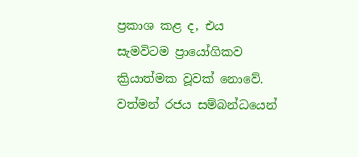ප්‍රකාශ කළ ද, එය සැමවිටම ප්‍රායෝගිකව ක්‍රියාත්මක වූවක් නොවේ. වත්මන් රජය සම්බන්ධයෙන්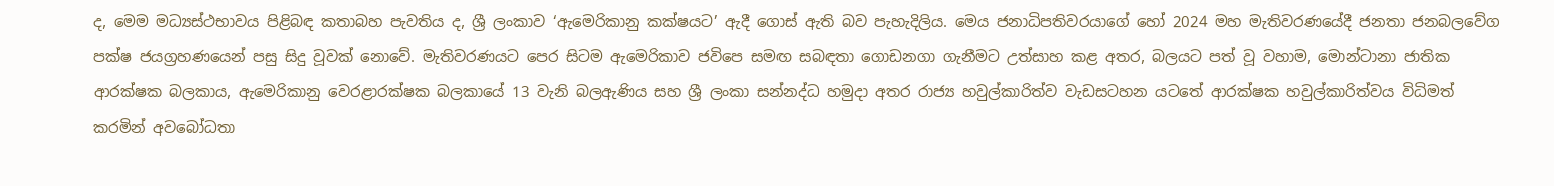ද, මෙම මධ්‍යස්ථභාවය පිළිබඳ කතාබහ පැවතිය ද, ශ්‍රී ලංකාව ‘ඇමෙරිකානු කක්ෂයට’ ඇදී ගොස් ඇති බව පැහැදිලිය. මෙය ජනාධිපතිවරයාගේ හෝ 2024 මහ මැතිවරණයේදී ජනතා ජනබලවේග පක්ෂ ජයග්‍රහණයෙන් පසු සිදු වූවක් නොවේ. මැතිවරණයට පෙර සිටම ඇමෙරිකාව ජවිපෙ සමඟ සබඳතා ගොඩනගා ගැනීමට උත්සාහ කළ අතර, බලයට පත් වූ වහාම, මොන්ටානා ජාතික ආරක්ෂක බලකාය, ඇමෙරිකානු වෙරළාරක්ෂක බලකායේ 13 වැනි බලඇණිය සහ ශ්‍රී ලංකා සන්නද්ධ හමුදා අතර රාජ්‍ය හවුල්කාරිත්ව වැඩසටහන යටතේ ආරක්ෂක හවුල්කාරිත්වය විධිමත් කරමින් අවබෝධතා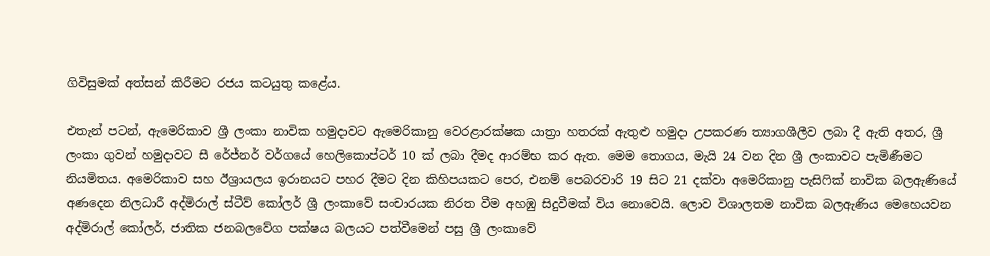ගිවිසුමක් අත්සන් කිරීමට රජය කටයුතු කළේය.

එතැන් පටන්, ඇමෙරිකාව ශ්‍රී ලංකා නාවික හමුදාවට ඇමෙරිකානු වෙරළාරක්ෂක යාත්‍රා හතරක් ඇතුළු හමුදා උපකරණ ත්‍යාගශීලීව ලබා දී ඇති අතර, ශ්‍රී ලංකා ගුවන් හමුදාවට සී රේජ්නර් වර්ගයේ හෙලිකොප්ටර් 10 ක් ලබා දීමද ආරම්භ කර ඇත. මෙම තොගය, මැයි 24 වන දින ශ්‍රී ලංකාවට පැමිණීමට නියමිතය. අමෙරිකාව සහ ඊශ්‍රායලය ඉරානයට පහර දීමට දින කිහිපයකට පෙර, එනම් පෙබරවාරි 19 සිට 21 දක්වා අමෙරිකානු පැසිෆික් නාවික බලඇණියේ අණදෙන නිලධාරී අද්මිරාල් ස්ටීව් කෝලර් ශ්‍රී ලංකාවේ සංචාරයක නිරත වීම අහඹු සිදුවීමක් විය නොවෙයි. ලොව විශාලතම නාවික බලඇණිය මෙහෙයවන අද්මිරාල් කෝලර්, ජාතික ජනබලවේග පක්ෂය බලයට පත්වීමෙන් පසු ශ්‍රී ලංකාවේ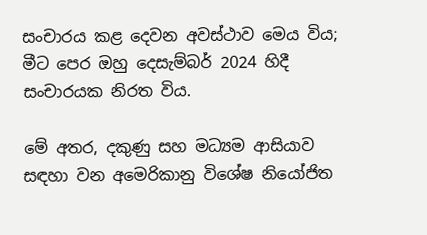සංචාරය කළ දෙවන අවස්ථාව මෙය විය; මීට පෙර ඔහු දෙසැම්බර් 2024 හිදී සංචාරයක නිරත විය.

මේ අතර, දකුණු සහ මධ්‍යම ආසියාව සඳහා වන අමෙරිකානු විශේෂ නියෝජිත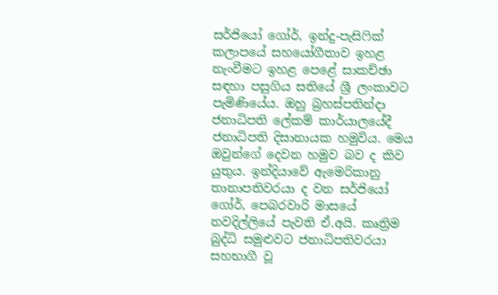සර්ජියෝ ගෝර්, ඉන්දු-පැසිෆික් කලාපයේ සහයෝගීතාව ඉහළ නැංවීමට ඉහළ පෙළේ සාකච්ඡා සඳහා පසුගිය සතියේ ශ්‍රී ලංකාවට පැමිණියේය. ඔහු බ්‍රහස්පතින්දා ජනාධිපති ලේකම් කාර්යාලයේදී ජනාධිපති දිසානායක හමුවිය. මෙය ඔවුන්ගේ දෙවන හමුව බව ද කිව යුතුය. ඉන්දියාවේ ඇමෙරිකානු තානාපතිවරයා ද වන සර්ජියෝ ගෝර්, පෙබරවාරි මාසයේ නවදිල්ලියේ පැවති ඒ.අයි. කෘත්‍රිම බුද්ධි සමුළුවට ජනාධිපතිවරයා සහභාගී වූ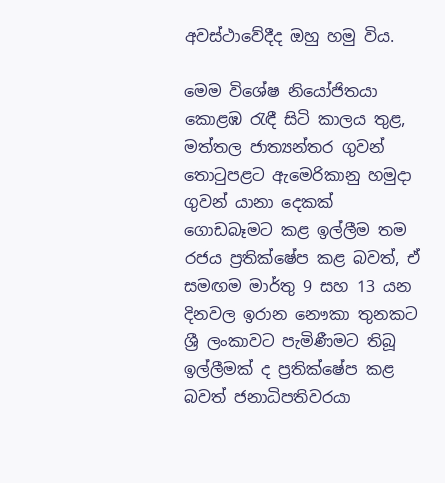අවස්ථාවේදීද ඔහු හමු විය.

මෙම විශේෂ නියෝජිතයා කොළඹ රැඳී සිටි කාලය තුළ, මත්තල ජාත්‍යන්තර ගුවන් තොටුපළට ඇමෙරිකානු හමුදා ගුවන් යානා දෙකක් ගොඩබෑමට කළ ඉල්ලීම තම රජය ප්‍රතික්ෂේප කළ බවත්, ඒ සමඟම මාර්තු 9 සහ 13 යන දිනවල ඉරාන නෞකා තුනකට ශ්‍රී ලංකාවට පැමිණීමට තිබූ ඉල්ලීමක් ද ප්‍රතික්ෂේප කළ බවත් ජනාධිපතිවරයා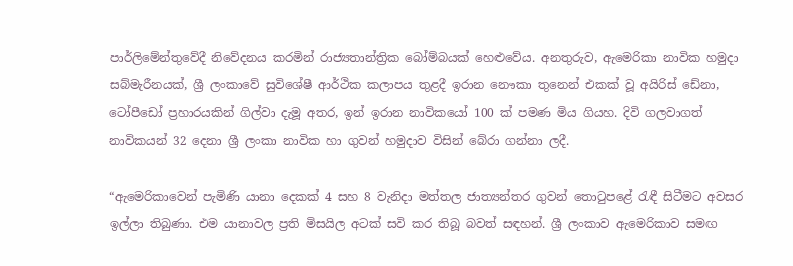පාර්ලිමේන්තුවේදී නිවේදනය කරමින් රාජ්‍යතාන්ත්‍රික බෝම්බයක් හෙළුවේය. අනතුරුව, ඇමෙරිකා නාවික හමුදා සබ්මැරීනයක්, ශ්‍රී ලංකාවේ සුවිශේෂී ආර්ථික කලාපය තුළදී ඉරාන නෞකා තුනෙන් එකක් වූ අයිරිස් ඩේනා, ටෝපීඩෝ ප්‍රහාරයකින් ගිල්වා දැමූ අතර, ඉන් ඉරාන නාවිකයෝ 100 ක් පමණ මිය ගියහ. දිවි ගලවාගත් නාවිකයන් 32 දෙනා ශ්‍රී ලංකා නාවික හා ගුවන් හමුදාව විසින් බේරා ගන්නා ලදී.

“ඇමෙරිකාවෙන් පැමිණි යානා දෙකක් 4 සහ 8 වැනිදා මත්තල ජාත්‍යන්තර ගුවන් තොටුපළේ රැඳී සිටීමට අවසර ඉල්ලා තිබුණා. එම යානාවල ප්‍රති මිසයිල අටක් සවි කර තිබූ බවත් සඳහන්. ශ්‍රී ලංකාව ඇමෙරිකාව සමඟ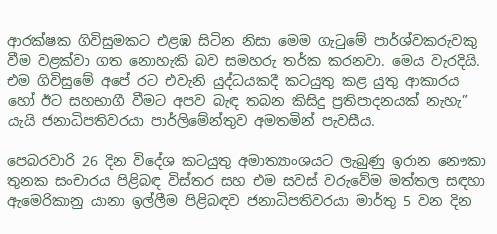ආරක්ෂක ගිවිසුමකට එළඹ සිටින නිසා මෙම ගැටුමේ පාර්ශ්වකරුවකු වීම වළක්වා ගත නොහැකි බව සමහරු තර්ක කරනවා. මෙය වැරදියි. එම ගිවිසුමේ අපේ රට එවැනි යුද්ධයකදී කටයුතු කළ යුතු ආකාරය හෝ ඊට සහභාගී වීමට අපව බැඳ තබන කිසිදු ප්‍රතිපාදනයක් නැහැ” යැයි ජනාධිපතිවරයා පාර්ලිමේන්තුව අමතමින් පැවසීය.

පෙබරවාරි 26 දින විදේශ කටයුතු අමාත්‍යාංශයට ලැබුණු ඉරාන නෞකා තුනක සංචාරය පිළිබඳ විස්තර සහ එම සවස් වරුවේම මත්තල සඳහා ඇමෙරිකානු යානා ඉල්ලීම පිළිබඳව ජනාධිපතිවරයා මාර්තු 5 වන දින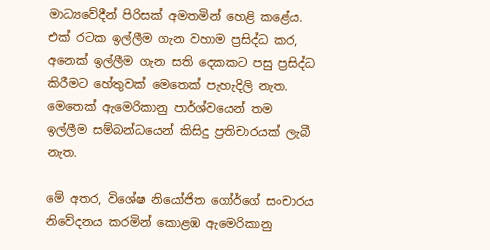මාධ්‍යවේදීන් පිරිසක් අමතමින් හෙළි කළේය. එක් රටක ඉල්ලීම ගැන වහාම ප්‍රසිද්ධ කර, අනෙක් ඉල්ලීම ගැන සති දෙකකට පසු ප්‍රසිද්ධ කිරීමට හේතුවක් මෙතෙක් පැහැදිලි නැත. මෙතෙක් ඇමෙරිකානු පාර්ශ්වයෙන් තම ඉල්ලීම සම්බන්ධයෙන් කිසිදු ප්‍රතිචාරයක් ලැබී නැත.

මේ අතර, විශේෂ නියෝජිත ගෝර්ගේ සංචාරය නිවේදනය කරමින් කොළඹ ඇමෙරිකානු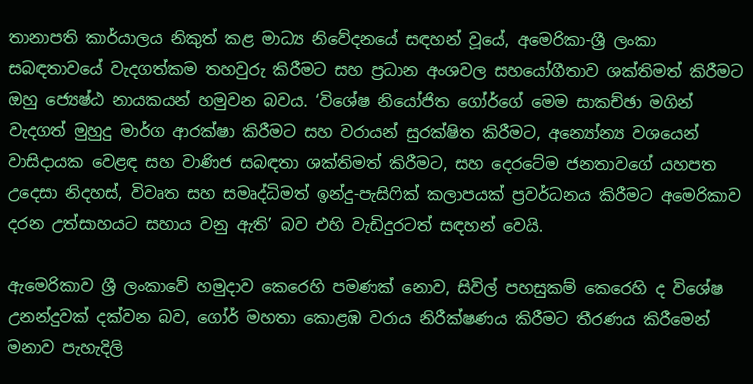තානාපති කාර්යාලය නිකුත් කළ මාධ්‍ය නිවේදනයේ සඳහන් වූයේ, අමෙරිකා-ශ්‍රී ලංකා සබඳතාවයේ වැදගත්කම තහවුරු කිරීමට සහ ප්‍රධාන අංශවල සහයෝගීතාව ශක්තිමත් කිරීමට ඔහු ජ්‍යෙෂ්ඨ නායකයන් හමුවන බවය. ‘විශේෂ නියෝජිත ගෝර්ගේ මෙම සාකච්ඡා මගින් වැදගත් මුහුදු මාර්ග ආරක්ෂා කිරීමට සහ වරායන් සුරක්ෂිත කිරීමට, අන්‍යෝන්‍ය වශයෙන් වාසිදායක වෙළඳ සහ වාණිජ සබඳතා ශක්තිමත් කිරීමට, සහ දෙරටේම ජනතාවගේ යහපත උදෙසා නිදහස්, විවෘත සහ සමෘද්ධිමත් ඉන්දු-පැසිෆික් කලාපයක් ප්‍රවර්ධනය කිරීමට අමෙරිකාව දරන උත්සාහයට සහාය වනු ඇති’ බව එහි වැඩිදුරටත් සඳහන් වෙයි.

ඇමෙරිකාව ශ්‍රී ලංකාවේ හමුදාව කෙරෙහි පමණක් නොව, සිවිල් පහසුකම් කෙරෙහි ද විශේෂ උනන්දුවක් දක්වන බව, ගෝර් මහතා කොළඹ වරාය නිරීක්ෂණය කිරීමට තීරණය කිරීමෙන් මනාව පැහැදිලි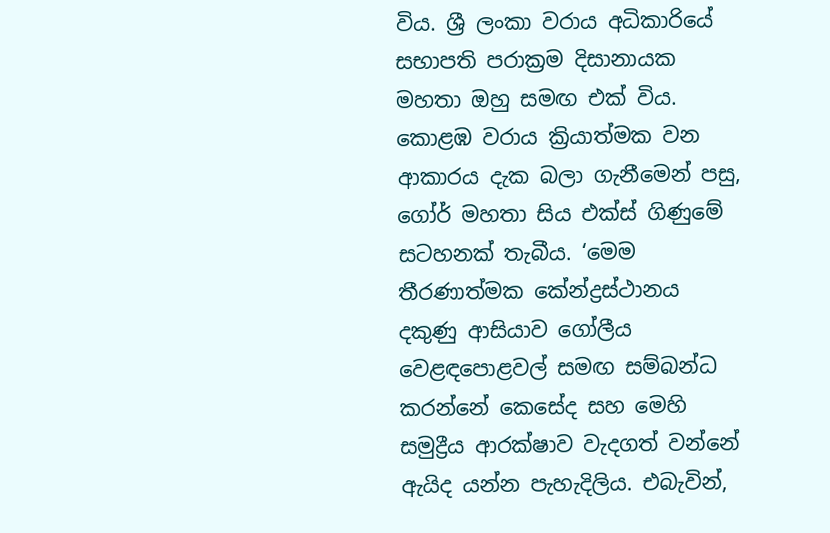විය. ශ්‍රී ලංකා වරාය අධිකාරියේ සභාපති පරාක්‍රම දිසානායක මහතා ඔහු සමඟ එක් විය. කොළඹ වරාය ක්‍රියාත්මක වන ආකාරය දැක බලා ගැනීමෙන් පසු, ගෝර් මහතා සිය එක්ස් ගිණුමේ සටහනක් තැබීය. ‘මෙම තීරණාත්මක කේන්ද්‍රස්ථානය දකුණු ආසියාව ගෝලීය වෙළඳපොළවල් සමඟ සම්බන්ධ කරන්නේ කෙසේද සහ මෙහි සමුද්‍රීය ආරක්ෂාව වැදගත් වන්නේ ඇයිද යන්න පැහැදිලිය. එබැවින්,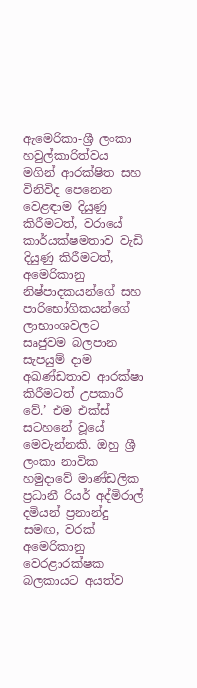ඇමෙරිකා-ශ්‍රී ලංකා හවුල්කාරිත්වය මගින් ආරක්ෂිත සහ විනිවිද පෙනෙන වෙළඳාම දියුණු කිරීමටත්, වරායේ කාර්යක්ෂමතාව වැඩි දියුණු කිරීමටත්, අමෙරිකානු නිෂ්පාදකයන්ගේ සහ පාරිභෝගිකයන්ගේ ලාභාංශවලට සෘජුවම බලපාන සැපයුම් දාම අඛණ්ඩතාව ආරක්ෂා කිරීමටත් උපකාරී වේ.’ එම එක්ස් සටහනේ වූයේ මෙවැන්නකි. ඔහු ශ්‍රී ලංකා නාවික හමුදාවේ මාණ්ඩලික ප්‍රධානී රියර් අද්මිරාල් දමියන් ප්‍රනාන්දු සමඟ, වරක් අමෙරිකානු වෙරළාරක්ෂක බලකායට අයත්ව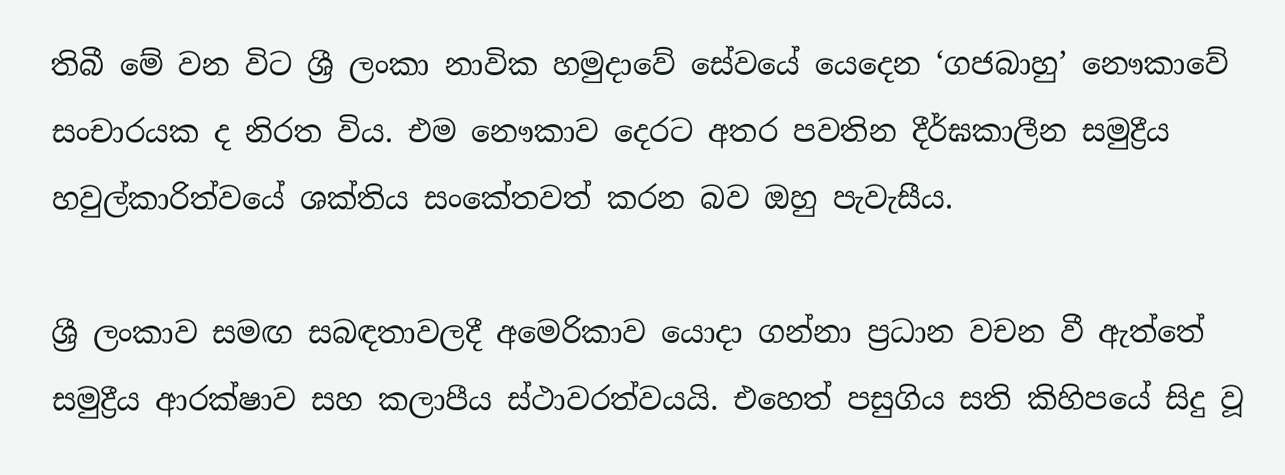තිබී මේ වන විට ශ්‍රී ලංකා නාවික හමුදාවේ සේවයේ යෙදෙන ‘ගජබාහු’ නෞකාවේ සංචාරයක ද නිරත විය. එම නෞකාව දෙරට අතර පවතින දීර්ඝකාලීන සමුද්‍රීය හවුල්කාරිත්වයේ ශක්තිය සංකේතවත් කරන බව ඔහු පැවැසීය.

ශ්‍රී ලංකාව සමඟ සබඳතාවලදී අමෙරිකාව යොදා ගන්නා ප්‍රධාන වචන වී ඇත්තේ සමුද්‍රීය ආරක්ෂාව සහ කලාපීය ස්ථාවරත්වයයි. එහෙත් පසුගිය සති කිහිපයේ සිදු වූ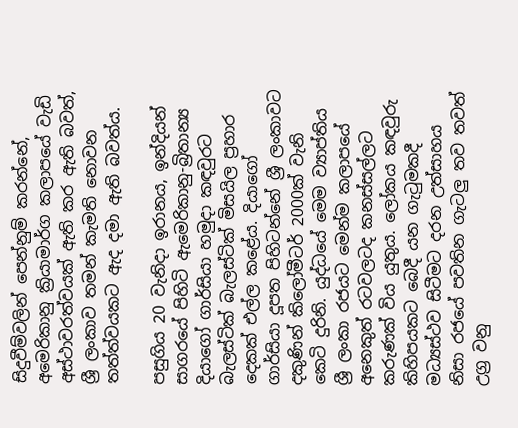සිදුවීම්වලින් පෙන්නුම් කරන්නේ, අමෙරිකානු ක්‍රියාමාර්ග කලාපයේ වැඩි අස්ථාවරත්වයක් ඇති කර ඇති බවත්, ශ්‍රී ලංකාව තමන් කැමති නොවන තත්ත්වයකට ඇද දමා ඇති බවත්ය.

පසුගිය 20 වැනිදා ඉරානය, ඉන්දියන් සාගරයේ පිහිටි ඇමෙරිකානු-බ්‍රිතාන්‍ය දියාගෝ ගාර්සියා හමුදා කඳවුරට බැලස්ටික් බැලස්ටික් මිසයිල ප්‍රහාර දෙකක් එල්ල කළේය. දියාගෝ ගාර්සියා දූපත පිහිටන්නේ ශ්‍රී ලංකාවට දකුණින් කිලෝමීටර් 2000ක් වැනි කෙටි දුරිනි. යුද්ධයේ මෙම ව්‍යාප්තිය ශ්‍රී ලංකා රජයට මෙන්ම කලාපයේ අනෙකුත් රටවලටද කනස්සල්ලට කරුණක් විය යුතුය. ලෝකය කඳවුරු කිහිපයකට බෙදී යන ගැටුමකදී මධ්‍යස්ථව සිටීමට දරන උත්සාහය නිසා රජයේ පවතින ගැටලු තව තවත් උග්‍ර වනු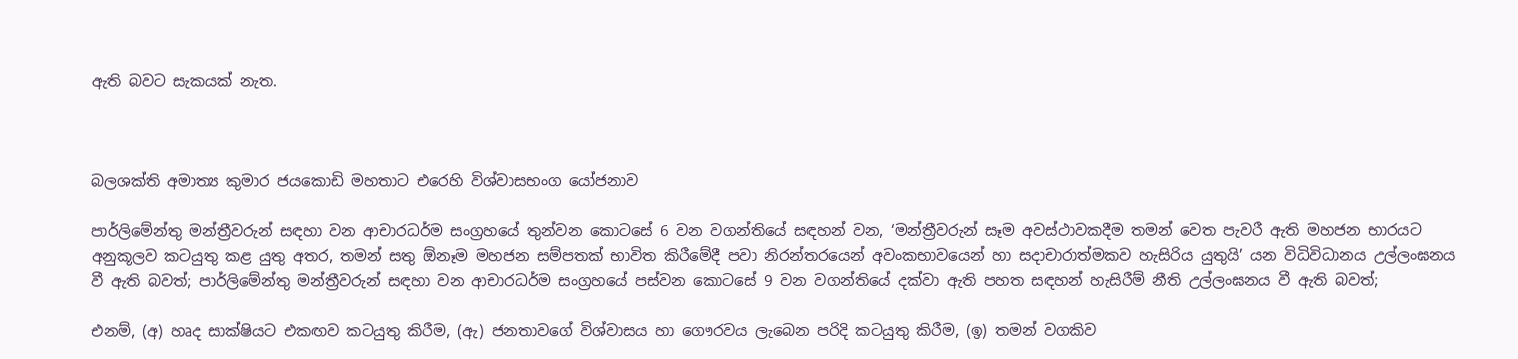ඇති බවට සැකයක් නැත.



බලශක්ති අමාත්‍ය කුමාර ජයකොඩි මහතාට එරෙහි විශ්වාසභංග යෝජනාව

පාර්ලිමේන්තු මන්ත්‍රීවරුන් සඳහා වන ආචාරධර්ම සංග්‍රහයේ තුන්වන කොටසේ 6 වන වගන්තියේ සඳහන් වන, ‘මන්ත්‍රීවරුන් සෑම අවස්ථාවකදීම තමන් වෙත පැවරී ඇති මහජන භාරයට අනුකූලව කටයුතු කළ යුතු අතර, තමන් සතු ඕනෑම මහජන සම්පතක් භාවිත කිරීමේදී පවා නිරන්තරයෙන් අවංකභාවයෙන් හා සදාචාරාත්මකව හැසිරිය යුතුයි’ යන විධිවිධානය උල්ලංඝනය වී ඇති බවත්; පාර්ලිමේන්තු මන්ත්‍රීවරුන් සඳහා වන ආචාරධර්ම සංග්‍රහයේ පස්වන කොටසේ 9 වන වගන්තියේ දක්වා ඇති පහත සඳහන් හැසිරීම් නීති උල්ලංඝනය වී ඇති බවත්;

එනම්, (අ) හෘද සාක්ෂියට එකඟව කටයුතු කිරීම, (ඇ) ජනතාවගේ විශ්වාසය හා ගෞරවය ලැබෙන පරිදි කටයුතු කිරීම, (ඉ) තමන් වගකිව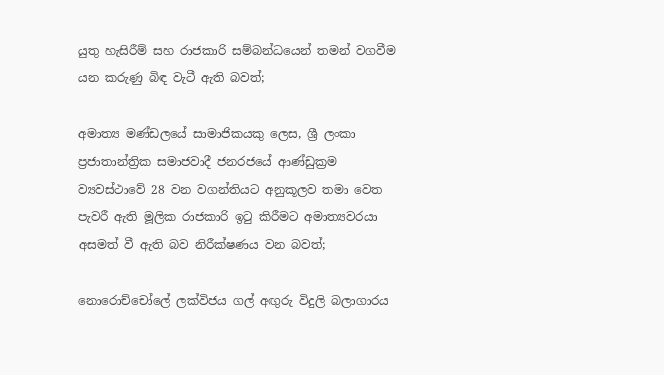යුතු හැසිරීම් සහ රාජකාරි සම්බන්ධයෙන් තමන් වගවීම යන කරුණු බිඳ වැටී ඇති බවත්;

අමාත්‍ය මණ්ඩලයේ සාමාජිකයකු ලෙස, ශ්‍රී ලංකා ප්‍රජාතාන්ත්‍රික සමාජවාදී ජනරජයේ ආණ්ඩුක්‍රම ව්‍යවස්ථාවේ 28 වන වගන්තියට අනුකූලව තමා වෙත පැවරී ඇති මූලික රාජකාරි ඉටු කිරීමට අමාත්‍යවරයා අසමත් වී ඇති බව නිරීක්ෂණය වන බවත්;

නොරොච්චෝලේ ලක්විජය ගල් අඟුරු විදුලි බලාගාරය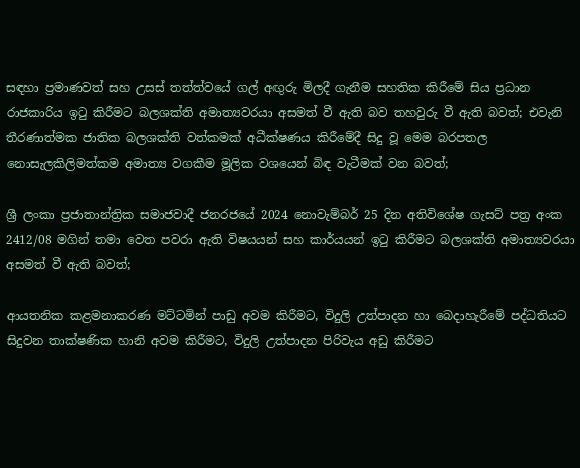සඳහා ප්‍රමාණවත් සහ උසස් තත්ත්වයේ ගල් අඟුරු මිලදී ගැනීම සහතික කිරීමේ සිය ප්‍රධාන රාජකාරිය ඉටු කිරීමට බලශක්ති අමාත්‍යවරයා අසමත් වී ඇති බව තහවුරු වී ඇති බවත්; එවැනි තීරණාත්මක ජාතික බලශක්ති වත්කමක් අධීක්ෂණය කිරීමේදී සිදු වූ මෙම බරපතල නොසැලකිලිමත්කම අමාත්‍ය වගකීම මූලික වශයෙන් බිඳ වැටීමක් වන බවත්;

ශ්‍රී ලංකා ප්‍රජාතාන්ත්‍රික සමාජවාදී ජනරජයේ 2024 නොවැම්බර් 25 දින අතිවිශේෂ ගැසට් පත්‍ර අංක 2412/08 මගින් තමා වෙත පවරා ඇති විෂයයන් සහ කාර්යයන් ඉටු කිරීමට බලශක්ති අමාත්‍යවරයා අසමත් වී ඇති බවත්;

ආයතනික කළමනාකරණ මට්ටමින් පාඩු අවම කිරීමට, විදුලි උත්පාදන හා බෙදාහැරීමේ පද්ධතියට සිදුවන තාක්ෂණික හානි අවම කිරීමට, විදුලි උත්පාදන පිරිවැය අඩු කිරීමට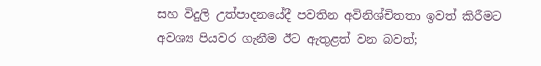සහ විදුලි උත්පාදනයේදී පවතින අවිනිශ්චිතතා ඉවත් කිරීමට අවශ්‍ය පියවර ගැනීම ඊට ඇතුළත් වන බවත්;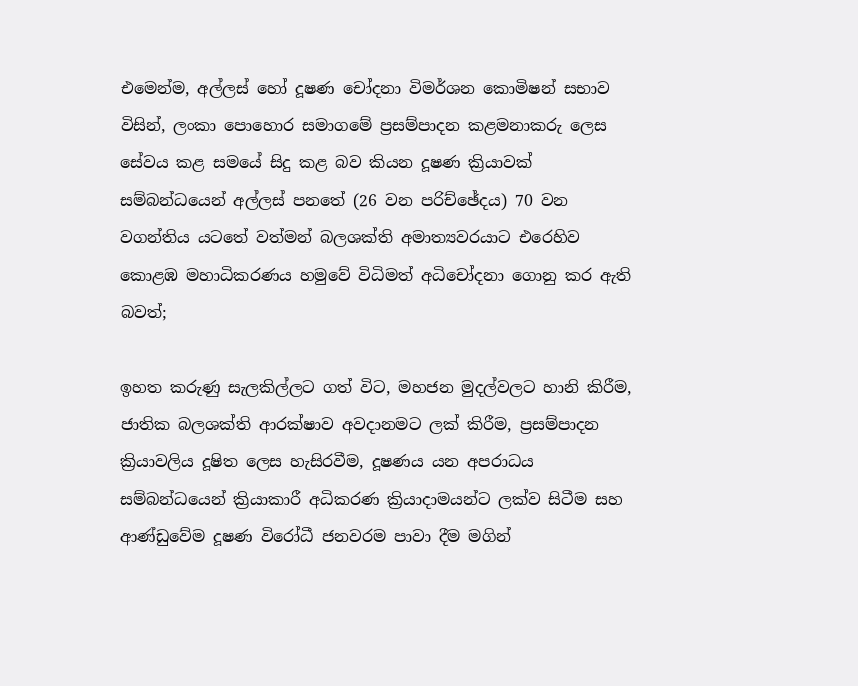එමෙන්ම, අල්ලස් හෝ දූෂණ චෝදනා විමර්ශන කොමිෂන් සභාව විසින්, ලංකා පොහොර සමාගමේ ප්‍රසම්පාදන කළමනාකරු ලෙස සේවය කළ සමයේ සිදු කළ බව කියන දූෂණ ක්‍රියාවක් සම්බන්ධයෙන් අල්ලස් පනතේ (26 වන පරිච්ඡේදය) 70 වන වගන්තිය යටතේ වත්මන් බලශක්ති අමාත්‍යවරයාට එරෙහිව කොළඹ මහාධිකරණය හමුවේ විධිමත් අධිචෝදනා ගොනු කර ඇති බවත්;

ඉහත කරුණු සැලකිල්ලට ගත් විට, මහජන මුදල්වලට හානි කිරීම, ජාතික බලශක්ති ආරක්ෂාව අවදානමට ලක් කිරීම, ප්‍රසම්පාදන ක්‍රියාවලිය දූෂිත ලෙස හැසිරවීම, දූෂණය යන අපරාධය සම්බන්ධයෙන් ක්‍රියාකාරී අධිකරණ ක්‍රියාදාමයන්ට ලක්ව සිටීම සහ ආණ්ඩුවේම දූෂණ විරෝධී ජනවරම පාවා දීම මගින්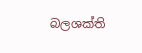බලශක්ති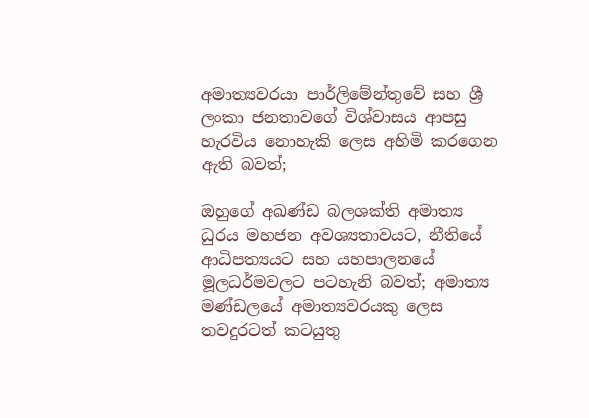අමාත්‍යවරයා පාර්ලිමේන්තුවේ සහ ශ්‍රී ලංකා ජනතාවගේ විශ්වාසය ආපසු හැරවිය නොහැකි ලෙස අහිමි කරගෙන ඇති බවත්;

ඔහුගේ අඛණ්ඩ බලශක්ති අමාත්‍ය ධුරය මහජන අවශ්‍යතාවයට, නීතියේ ආධිපත්‍යයට සහ යහපාලනයේ මූලධර්මවලට පටහැනි බවත්; අමාත්‍ය මණ්ඩලයේ අමාත්‍යවරයකු ලෙස තවදුරටත් කටයුතු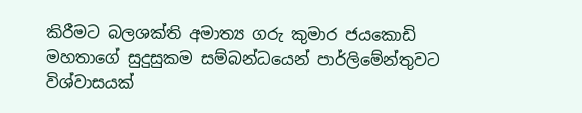කිරීමට බලශක්ති අමාත්‍ය ගරු කුමාර ජයකොඩි මහතාගේ සුදුසුකම සම්බන්ධයෙන් පාර්ලිමේන්තුවට විශ්වාසයක්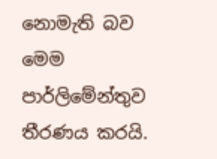නොමැති බව මෙම පාර්ලිමේන්තුව තීරණය කරයි.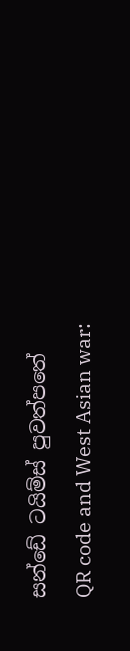සන්ඩේ ටයිම්ස් පුවත්පතේ
QR code and West Asian war: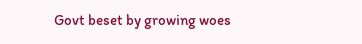Govt beset by growing woes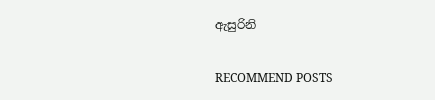ඇසුරිනි

RECOMMEND POSTS